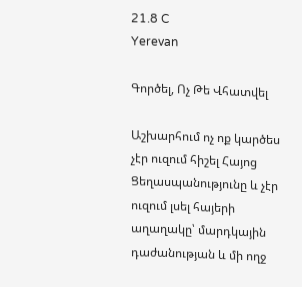21.8 C
Yerevan

Գործել, Ոչ Թե Վհատվել

Աշխարհում ոչ ոք կարծես չէր ուզում հիշել Հայոց Ցեղասպանությունը և չէր ուզում լսել հայերի աղաղակը՝ մարդկային դաժանության և մի ողջ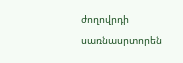ժողովրդի սառնասրտորեն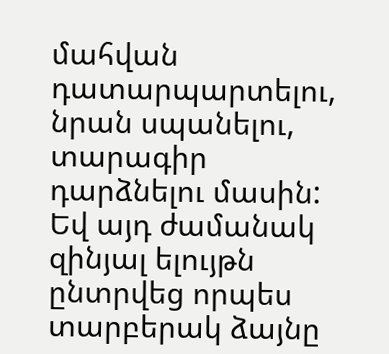մահվան դատարպարտելու, նրան սպանելու, տարագիր դարձնելու մասին: Եվ այդ ժամանակ զինյալ ելույթն ընտրվեց որպես տարբերակ ձայնը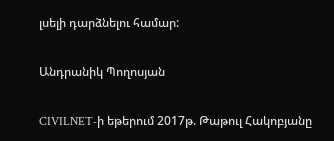լսելի դարձնելու համար:

Անդրանիկ Պողոսյան

CIVILNET‑ի եթերում 2017թ. Թաթուլ Հակոբյանը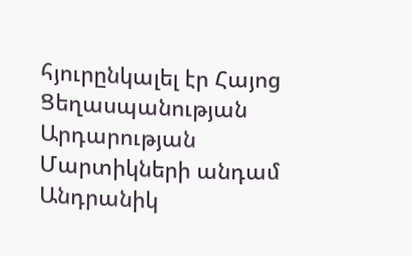հյուրընկալել էր Հայոց Ցեղասպանության Արդարության Մարտիկների անդամ Անդրանիկ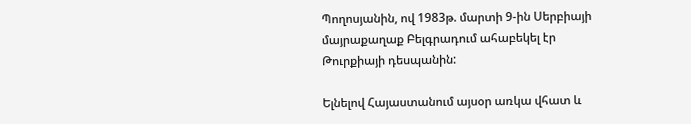Պողոսյանին, ով 1983թ. մարտի 9‑ին Սերբիայի մայրաքաղաք Բելգրադում ահաբեկել էր Թուրքիայի դեսպանին:

Ելնելով Հայաստանում այսօր առկա վհատ և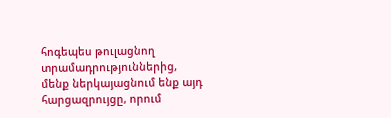հոգեպես թուլացնող տրամադրություններից, մենք ներկայացնում ենք այդ հարցազրույցը, որում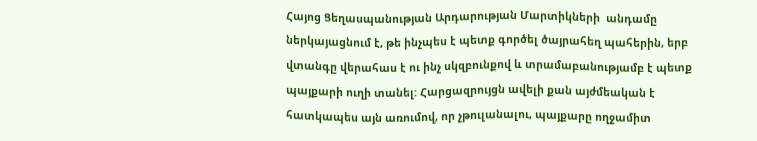Հայոց Ցեղասպանության Արդարության Մարտիկների  անդամը ներկայացնում է, թե ինչպես է պետք գործել ծայրահեղ պահերին, երբ վտանգը վերահաս է ու ինչ սկզբունքով և տրամաբանությամբ է պետք պայքարի ուղի տանել: Հարցազրույցն ավելի քան այժմեական է հատկապես այն առումով, որ չթուլանալու, պայքարը ողջամիտ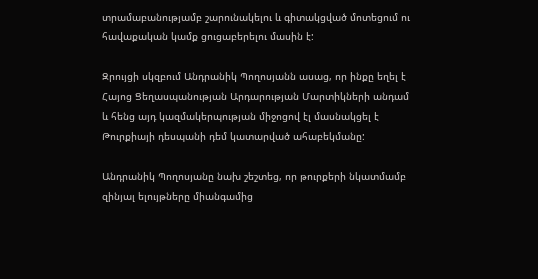տրամաբանությամբ շարունակելու և գիտակցված մոտեցում ու հավաքական կամք ցուցաբերելու մասին է:

Զրույցի սկզբում Անդրանիկ Պողոսյանն ասաց, որ ինքը եղել է Հայոց Ցեղասպանության Արդարության Մարտիկների անդամ և հենց այդ կազմակերպության միջոցով էլ մասնակցել է Թուրքիայի դեսպանի դեմ կատարված ահաբեկմանը:

Անդրանիկ Պողոսյանը նախ շեշտեց, որ թուրքերի նկատմամբ զինյալ ելույթները միանգամից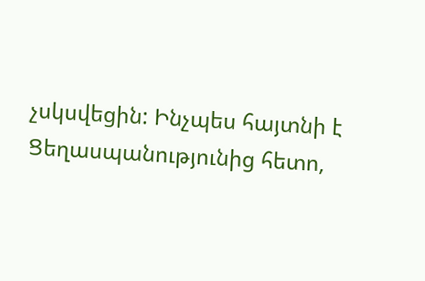չսկսվեցին: Ինչպես հայտնի է Ցեղասպանությունից հետո,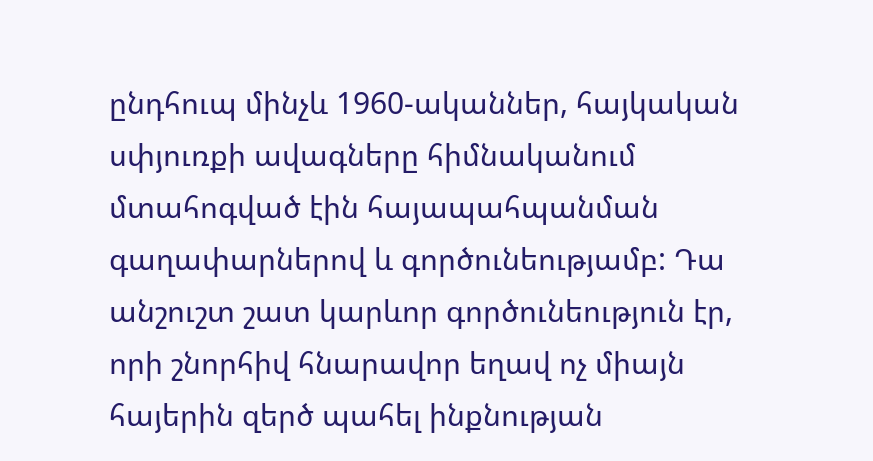ընդհուպ մինչև 1960-ականներ, հայկական սփյուռքի ավագները հիմնականում մտահոգված էին հայապահպանման գաղափարներով և գործունեությամբ: Դա անշուշտ շատ կարևոր գործունեություն էր, որի շնորհիվ հնարավոր եղավ ոչ միայն հայերին զերծ պահել ինքնության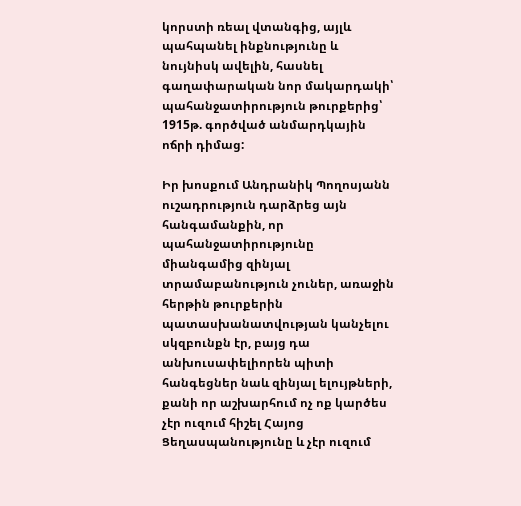կորստի ռեալ վտանգից, այլև պահպանել ինքնությունը և նույնիսկ ավելին, հասնել գաղափարական նոր մակարդակի՝ պահանջատիրություն թուրքերից՝ 1915թ. գործված անմարդկային ոճրի դիմաց:

Իր խոսքում Անդրանիկ Պողոսյանն ուշադրություն դարձրեց այն հանգամանքին, որ պահանջատիրությունը միանգամից զինյալ տրամաբանություն չուներ, առաջին հերթին թուրքերին պատասխանատվության կանչելու սկզբունքն էր, բայց դա անխուսափելիորեն պիտի հանգեցներ նաև զինյալ ելույթների, քանի որ աշխարհում ոչ ոք կարծես չէր ուզում հիշել Հայոց Ցեղասպանությունը և չէր ուզում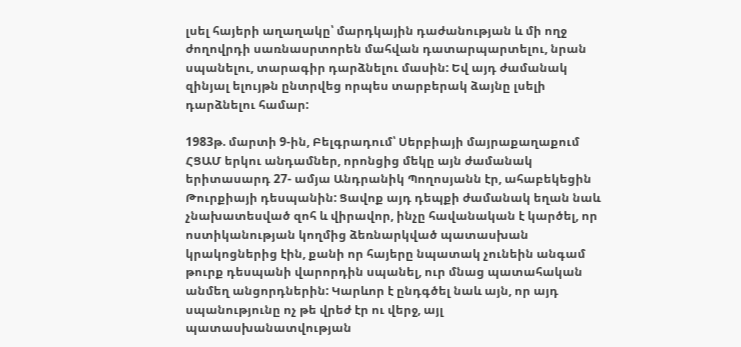լսել հայերի աղաղակը՝ մարդկային դաժանության և մի ողջ ժողովրդի սառնասրտորեն մահվան դատարպարտելու, նրան սպանելու, տարագիր դարձնելու մասին: Եվ այդ ժամանակ զինյալ ելույթն ընտրվեց որպես տարբերակ ձայնը լսելի դարձնելու համար:

1983թ. մարտի 9‑ին, Բելգրադում՝ Սերբիայի մայրաքաղաքում ՀՑԱՄ երկու անդամներ, որոնցից մեկը այն ժամանակ երիտասարդ 27- ամյա Անդրանիկ Պողոսյանն էր, ահաբեկեցին Թուրքիայի դեսպանին: Ցավոք այդ դեպքի ժամանակ եղան նաև չնախատեսված զոհ և վիրավոր, ինչը հավանական է կարծել, որ ոստիկանության կողմից ձեռնարկված պատասխան կրակոցներից էին, քանի որ հայերը նպատակ չունեին անգամ թուրք դեսպանի վարորդին սպանել, ուր մնաց պատահական անմեղ անցորդներին: Կարևոր է ընդգծել նաև այն, որ այդ սպանությունը ոչ թե վրեժ էր ու վերջ, այլ պատասխանատվության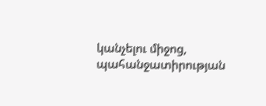կանչելու միջոց, պահանջատիրության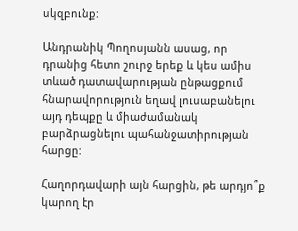սկզբունք:

Անդրանիկ Պողոսյանն ասաց, որ դրանից հետո շուրջ երեք և կես ամիս տևած դատավարության ընթացքում հնարավորություն եղավ լուսաբանելու այդ դեպքը և միաժամանակ բարձրացնելու պահանջատիրության հարցը:

Հաղորդավարի այն հարցին, թե արդյո՞ք կարող էր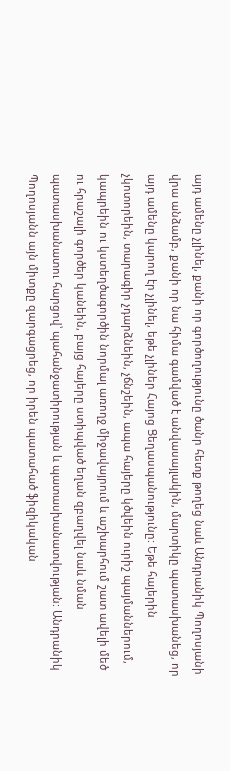այդ ամենը չլինել, քանի որ գործողությունը ծանր հետք թողեց նաև Անդրանիկ Պողոսյանի վրա անձամբ, քանի որ նա հիմա գամված է անվասայլակին, մարտիկը պատասխանեց, որ այդ ամենը կարող էր չլինել, եթե չլիներ Հայոց Ցեղասպանությունը: Եթե հայերին չկոտորեին, տարագիր չդարձնեին, չճնշեին, ապա հայերը կծվեին ուրիշ պայմաններում, կապրեին ու կստեղծագործին նորմալ առողջ միջավայրում և աշխարհում շատ ավելի մեծ ու հրաշալի գործեր կանեին, բայց հայերը ստիպված եղան զբաղվել նաև նման պատասխանատու հարցով՝ պահանջատիրության և պատասխանատվության: Անդրանիկ Պողոսյանն այն միտքը զարգացրեց, որ իրեն պատահած ֆիզիկական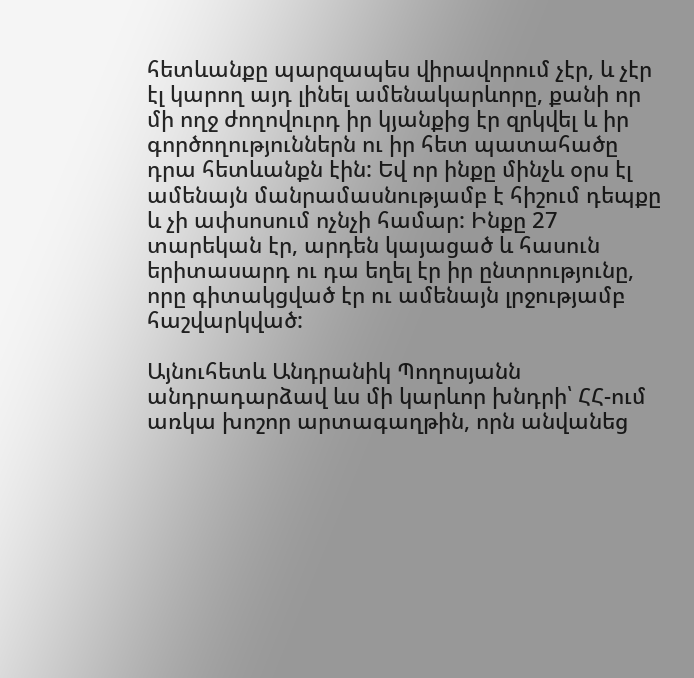հետևանքը պարզապես վիրավորում չէր, և չէր էլ կարող այդ լինել ամենակարևորը, քանի որ մի ողջ ժողովուրդ իր կյանքից էր զրկվել և իր գործողություններն ու իր հետ պատահածը դրա հետևանքն էին: Եվ որ ինքը մինչև օրս էլ ամենայն մանրամասնությամբ է հիշում դեպքը և չի ափսոսում ոչնչի համար: Ինքը 27 տարեկան էր, արդեն կայացած և հասուն երիտասարդ ու դա եղել էր իր ընտրությունը, որը գիտակցված էր ու ամենայն լրջությամբ հաշվարկված:

Այնուհետև Անդրանիկ Պողոսյանն անդրադարձավ ևս մի կարևոր խնդրի՝ ՀՀ-ում առկա խոշոր արտագաղթին, որն անվանեց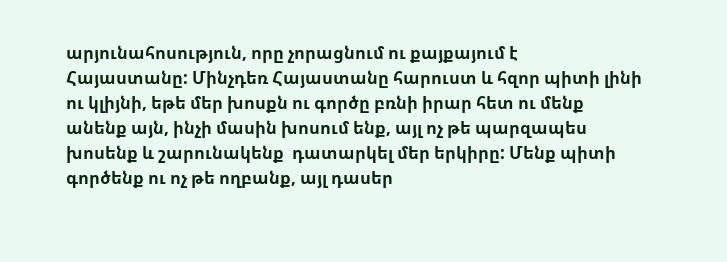արյունահոսություն, որը չորացնում ու քայքայում է Հայաստանը: Մինչդեռ Հայաստանը հարուստ և հզոր պիտի լինի ու կլիյնի, եթե մեր խոսքն ու գործը բռնի իրար հետ ու մենք անենք այն, ինչի մասին խոսում ենք, այլ ոչ թե պարզապես խոսենք և շարունակենք  դատարկել մեր երկիրը: Մենք պիտի գործենք ու ոչ թե ողբանք, այլ դասեր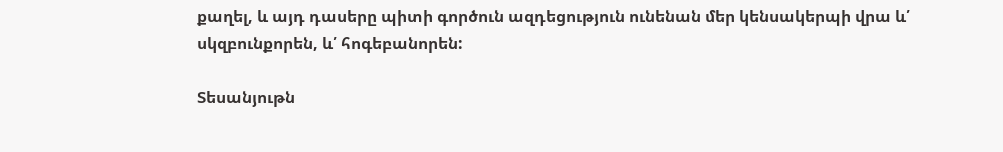քաղել, և այդ դասերը պիտի գործուն ազդեցություն ունենան մեր կենսակերպի վրա և՛ սկզբունքորեն, և՛ հոգեբանորեն:

Տեսանյութն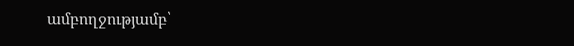ամբողջությամբ՝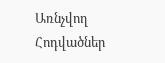Առնչվող Հոդվածներ